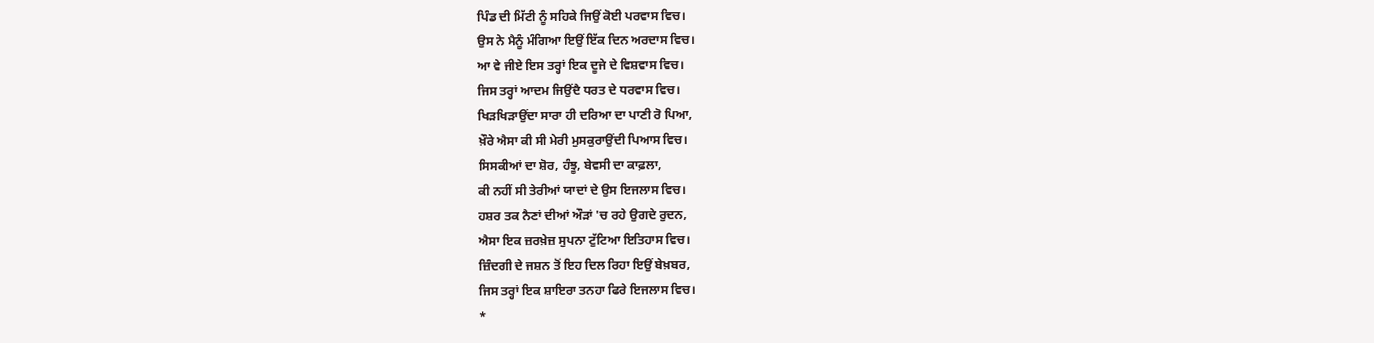ਪਿੰਡ ਦੀ ਮਿੱਟੀ ਨੂੰ ਸਹਿਕੇ ਜਿਉਂ ਕੋਈ ਪਰਵਾਸ ਵਿਚ।
ਉਸ ਨੇ ਮੈਨੂੰ ਮੰਗਿਆ ਇਉਂ ਇੱਕ ਦਿਨ ਅਰਦਾਸ ਵਿਚ।
ਆ ਵੇ ਜੀਏ ਇਸ ਤਰ੍ਹਾਂ ਇਕ ਦੂਜੇ ਦੇ ਵਿਸ਼ਵਾਸ ਵਿਚ।
ਜਿਸ ਤਰ੍ਹਾਂ ਆਦਮ ਜਿਉਂਦੈ ਧਰਤ ਦੇ ਧਰਵਾਸ ਵਿਚ।
ਖਿੜਖਿੜਾਉਂਦਾ ਸਾਰਾ ਹੀ ਦਰਿਆ ਦਾ ਪਾਣੀ ਰੋ ਪਿਆ,
ਖ਼ੌਰੇ ਐਸਾ ਕੀ ਸੀ ਮੇਰੀ ਮੁਸਕੁਰਾਉਂਦੀ ਪਿਆਸ ਵਿਚ।
ਸਿਸਕੀਆਂ ਦਾ ਸ਼ੋਰ, ਹੰਝੂ, ਬੇਵਸੀ ਦਾ ਕਾਫ਼ਲਾ,
ਕੀ ਨਹੀਂ ਸੀ ਤੇਰੀਆਂ ਯਾਦਾਂ ਦੇ ਉਸ ਇਜਲਾਸ ਵਿਚ।
ਹਸ਼ਰ ਤਕ ਨੈਣਾਂ ਦੀਆਂ ਔੜਾਂ 'ਚ ਰਹੇ ਉਗਦੇ ਰੁਦਨ,
ਐਸਾ ਇਕ ਜ਼ਰਖ਼ੇਜ਼ ਸੁਪਨਾ ਟੁੱਟਿਆ ਇਤਿਹਾਸ ਵਿਚ।
ਜ਼ਿੰਦਗੀ ਦੇ ਜਸ਼ਨ ਤੋਂ ਇਹ ਦਿਲ ਰਿਹਾ ਇਉਂ ਬੇਖ਼ਬਰ,
ਜਿਸ ਤਰ੍ਹਾਂ ਇਕ ਸ਼ਾਇਰਾ ਤਨਹਾ ਫਿਰੇ ਇਜਲਾਸ ਵਿਚ।
*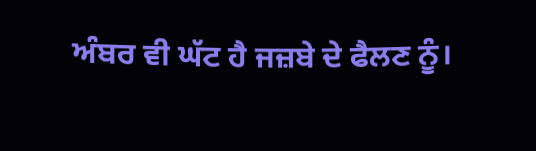ਅੰਬਰ ਵੀ ਘੱਟ ਹੈ ਜਜ਼ਬੇ ਦੇ ਫੈਲਣ ਨੂੰ।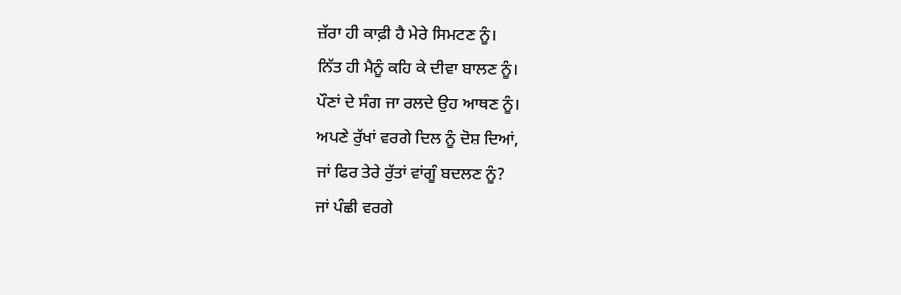ਜ਼ੱਰਾ ਹੀ ਕਾਫ਼ੀ ਹੈ ਮੇਰੇ ਸਿਮਟਣ ਨੂੰ।
ਨਿੱਤ ਹੀ ਮੈਨੂੰ ਕਹਿ ਕੇ ਦੀਵਾ ਬਾਲਣ ਨੂੰ।
ਪੌਣਾਂ ਦੇ ਸੰਗ ਜਾ ਰਲਦੇ ਉਹ ਆਥਣ ਨੂੰ।
ਅਪਣੇ ਰੁੱਖਾਂ ਵਰਗੇ ਦਿਲ ਨੂੰ ਦੋਸ਼ ਦਿਆਂ,
ਜਾਂ ਫਿਰ ਤੇਰੇ ਰੁੱਤਾਂ ਵਾਂਗੂੰ ਬਦਲਣ ਨੂੰ?
ਜਾਂ ਪੰਛੀ ਵਰਗੇ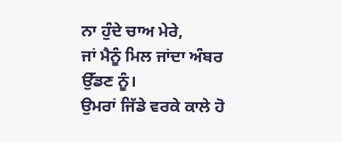ਨਾ ਹੁੰਦੇ ਚਾਅ ਮੇਰੇ,
ਜਾਂ ਮੈਨੂੰ ਮਿਲ ਜਾਂਦਾ ਅੰਬਰ ਉੱਡਣ ਨੂੰ।
ਉਮਰਾਂ ਜਿੱਡੇ ਵਰਕੇ ਕਾਲੇ ਹੋ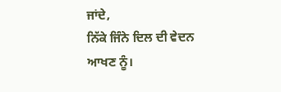ਜਾਂਦੇ,
ਨਿੱਕੇ ਜਿੰਨੇ ਦਿਲ ਦੀ ਵੇਦਨ ਆਖਣ ਨੂੰ।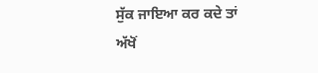ਸੁੱਕ ਜਾਇਆ ਕਰ ਕਦੇ ਤਾਂ ਅੱਖੋਂ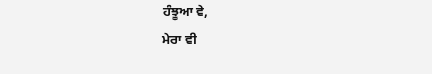ਹੰਝੂਆ ਵੇ,
ਮੇਰਾ ਵੀ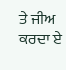ਤੇ ਜੀਅ ਕਰਦਾ ਏ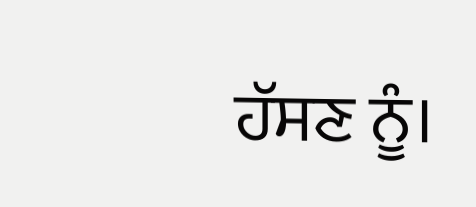ਹੱਸਣ ਨੂੰ।